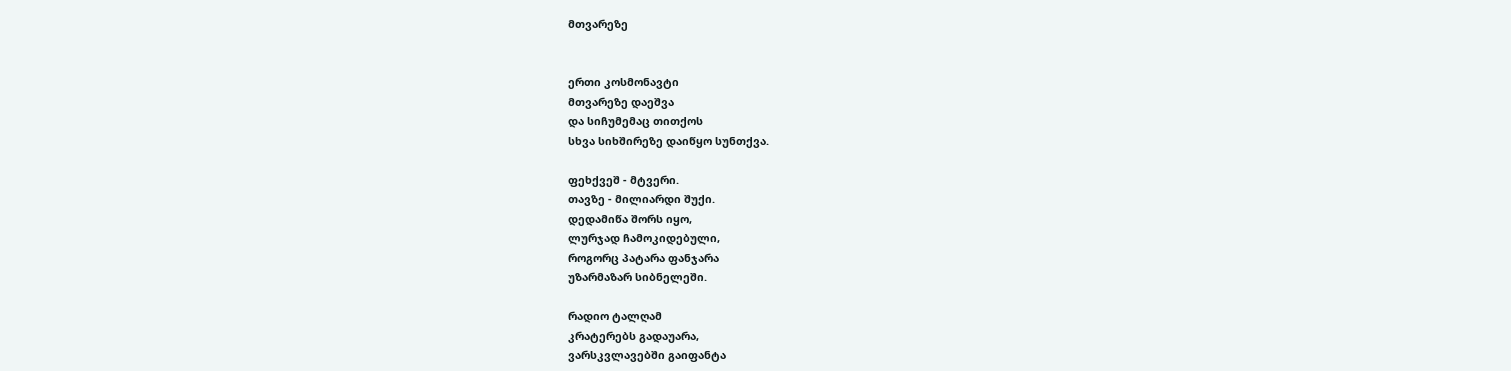მთვარეზე


ერთი კოსმონავტი
მთვარეზე დაეშვა
და სიჩუმემაც თითქოს
სხვა სიხშირეზე დაიწყო სუნთქვა.

ფეხქვეშ - მტვერი.
თავზე - მილიარდი შუქი.
დედამიწა შორს იყო,
ლურჯად ჩამოკიდებული,
როგორც პატარა ფანჯარა
უზარმაზარ სიბნელეში.

რადიო ტალღამ
კრატერებს გადაუარა,
ვარსკვლავებში გაიფანტა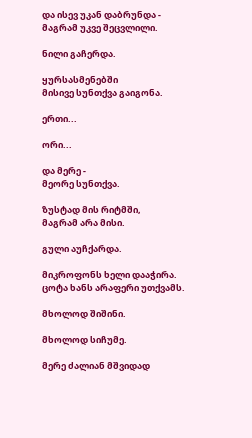და ისევ უკან დაბრუნდა -
მაგრამ უკვე შეცვლილი.

ნილი გაჩერდა.

ყურსასმენებში
მისივე სუნთქვა გაიგონა.

ერთი...

ორი...

და მერე -
მეორე სუნთქვა.

ზუსტად მის რიტმში,
მაგრამ არა მისი.

გული აუჩქარდა.

მიკროფონს ხელი დააჭირა.
ცოტა ხანს არაფერი უთქვამს.

მხოლოდ შიშინი.

მხოლოდ სიჩუმე.

მერე ძალიან მშვიდად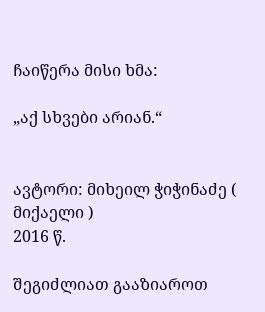ჩაიწერა მისი ხმა:

„აქ სხვები არიან.“


ავტორი: მიხეილ ჭიჭინაძე ( მიქაელი )
2016 წ.

შეგიძლიათ გააზიაროთ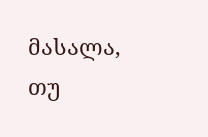მასალა, თუ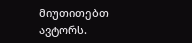მიუთითებთ ავტორს.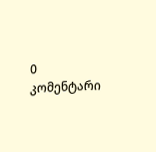0 კომენტარი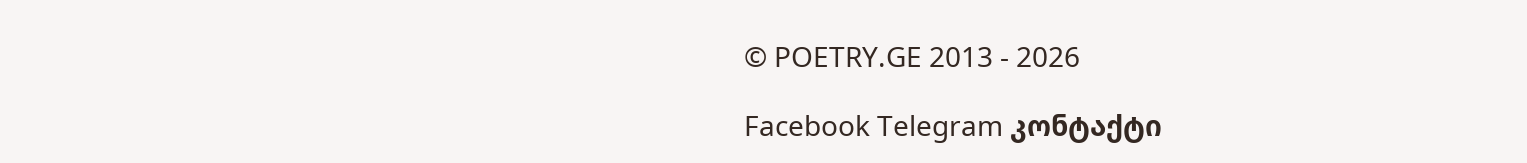© POETRY.GE 2013 - 2026

Facebook Telegram კონტაქტი